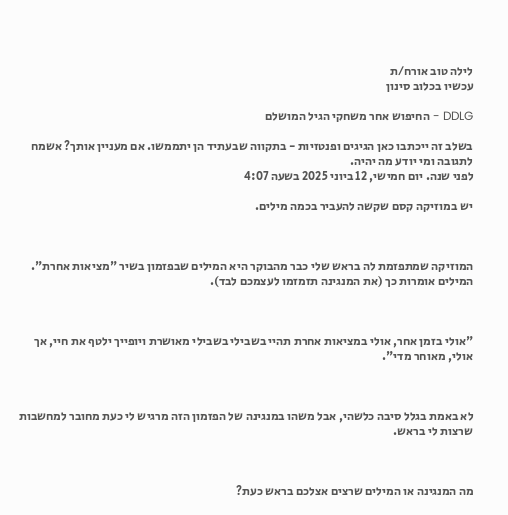לילה טוב אורח/ת
עכשיו בכלוב סינון

DDLG - החיפוש אחר משחקי הגיל המושלם

בשלב זה ייכתבו כאן הגיגים ופנטזיות - בתקווה שבעתיד הן יתממשו. אם מעניין אותך? אשמח לתגובה ומי יודע מה יהיה.
לפני שנה. יום חמישי, 12 ביוני 2025 בשעה 4:07

יש במוזיקה קסם שקשה להעביר בכמה מילים.



המוזיקה שמתפזמת לה בראש שלי כבר מהבוקר היא המילים שבפזמון בשיר "מציאות אחרת". המילים אומרות כך (את המנגינה תזמזמו לעצמכם לבד).



"אולי בזמן אחר, אולי במציאות אחרת תהיי בשבילי בשבילי מאושרת ויופייך ילטף את חיי, אך אולי, מאוחר מדי".



לא באמת בגלל סיבה כלשהי, אבל משהו במנגינה של הפזמון הזה מרגיש לי כעת מחובר למחשבות שרצות לי בראש.



מה המנגינה או המילים שרצים אצלכם בראש כעת?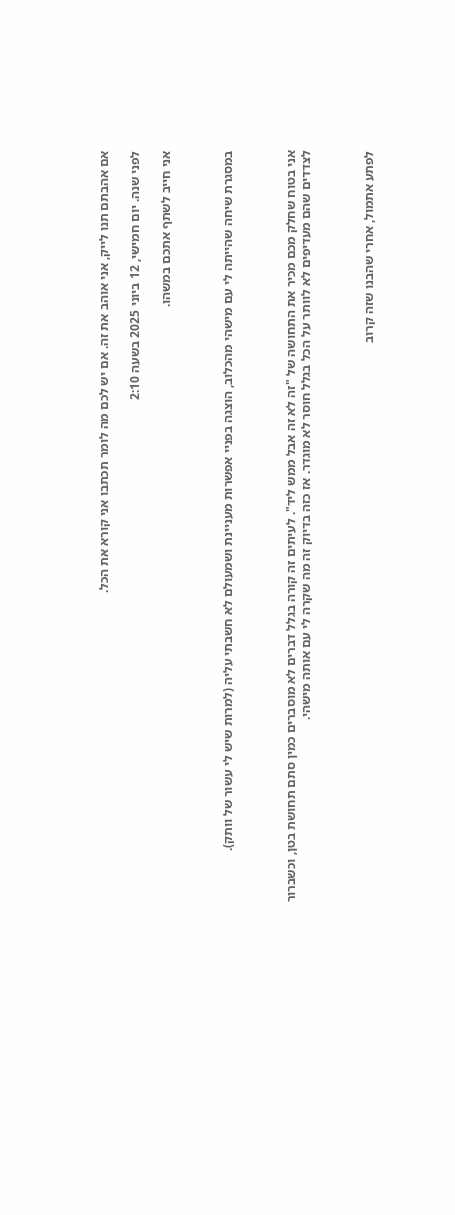אם אהבתם תנו לייק, אני אוהב את זה. אם יש לכם מה לומר תכתבו אני קורא את הכל.

לפני שנה. יום חמישי, 12 ביוני 2025 בשעה 2:10

אני חייב לשתף אתכם במשהו.



במסגרת שיחה שהייתה לי עם מישהי מהכלוב, הוצגה בפניי אפשרות מעניינת ושמעולם לא חשבתי עליה (למרות שיש לי עשור של וותק).



אני בטוח שחלק מכם מכיר את התחושה של "זה לא זה אבל ממש ליד". לעיתים זה קורה בגלל דברים לא מוסברים כמין סתם תחושת בטן, וכשברור לצדדים שהם מעדיפים לא לוותר על הכל בגלל חוסר לא מוגדר. אז כזה בדיוק זה מה שקרה לי עם אותה מישהי.



לפתע אתמול, אחרי שהבנו שזה קרוב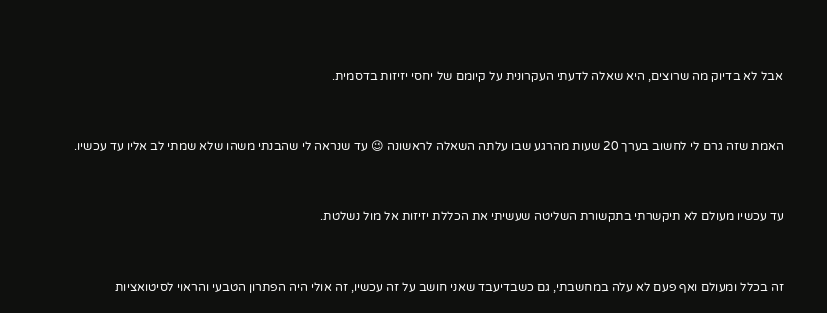אבל לא בדיוק מה שרוצים, היא שאלה לדעתי העקרונית על קיומם של יחסי יזיזות בדסמית.



האמת שזה גרם לי לחשוב בערך 20 שעות מהרגע שבו עלתה השאלה לראשונה 😉 עד שנראה לי שהבנתי משהו שלא שמתי לב אליו עד עכשיו.



עד עכשיו מעולם לא תיקשרתי בתקשורת השליטה שעשיתי את הכללת יזיזות אל מול נשלטת.



זה בכלל ומעולם ואף פעם לא עלה במחשבתי, גם כשבדיעבד שאני חושב על זה עכשיו, זה אולי היה הפתרון הטבעי והראוי לסיטואציות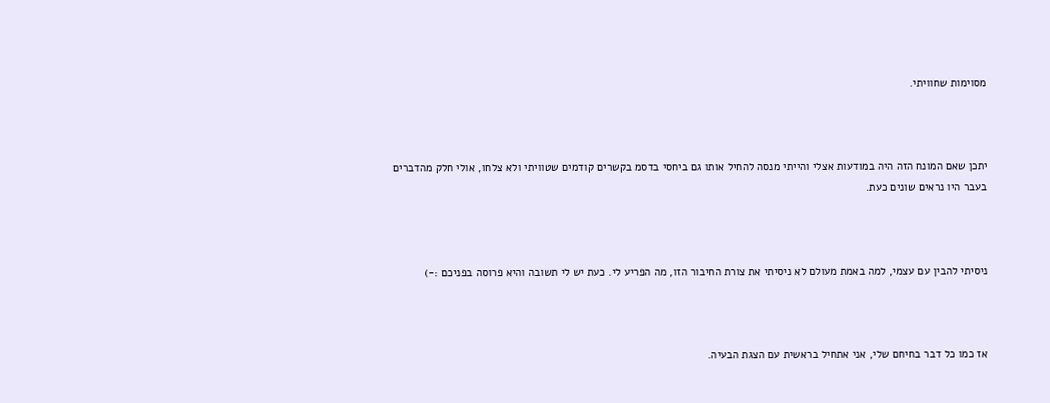מסוימות שחוויתי.



יתכן שאם המונח הזה היה במודעות אצלי והייתי מנסה להחיל אותו גם ביחסי בדסמ בקשרים קודמים שטוויתי ולא צלחו, אולי חלק מהדברים בעבר היו נראים שונים כעת.



ניסיתי להבין עם עצמי, למה באמת מעולם לא ניסיתי את צורת החיבור הזו, מה הפריע לי. כעת יש לי תשובה והיא פרוסה בפניכם :-)



אז כמו כל דבר בחיחם שלי, אני אתחיל בראשית עם הצגת הבעיה.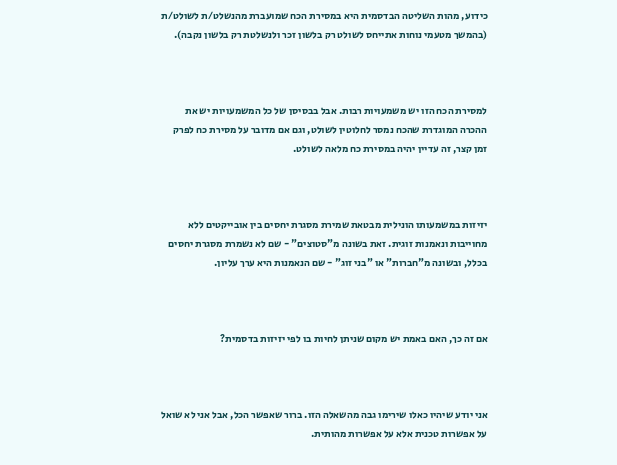כידוע, מהות השליטה הבדסמית היא במסירת הכח שמועברת מהנשלט/ת לשולט/ת (בהמשך מטעמי נוחות אתייחס לשולט רק בלשון זכר ולנשלטת רק בלשון נקבה).



למסירת הכח הזו יש משמעויות רבות. אבל בבסיסן של כל המשמעויות יש את ההכרה המוגדרת שהכח נמסר לחלוטין לשולט, וגם אם מדובר על מסירת כח לפרק זמן קצר, זה עדיין יהיה במסירת כח מלאה לשולט.



יזיזות במשמעותו הונילית מבטאת שמירת מסגרת יחסים בין אובייקטים ללא מחוייבות ונאמנות זוגית. זאת בשונה מ"סטוצים" - שם לא נשמרת מסגרת יחסים בכלל, ובשונה מ"חברות" או "בני זוג" - שם הנאמנות היא ערך עליון.



אם זה כך, האם באמת יש מקום שניתן לחיות בו לפי יזיזות בדסמית?



אני יודע שיהיו כאלו שירימו גבה מהשאלה הזו. ברור שאפשר הכל, אבל אני לא שואל על אפשרות טכנית אלא על אפשרות מהותית.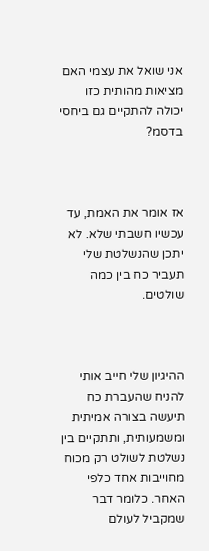אני שואל את עצמי האם מציאות מהותית כזו יכולה להתקיים גם ביחסי בדסמ?



אז אומר את האמת, עד עכשיו חשבתי שלא. לא יתכן שהנשלטת שלי תעביר כח בין כמה שולטים.



ההיגיון שלי חייב אותי להניח שהעברת כח תיעשה בצורה אמיתית ומשמעותית, ותתקיים בין נשלטת לשולט רק מכוח מחוייבות אחד כלפי האחר. כלומר דבר שמקביל לעולם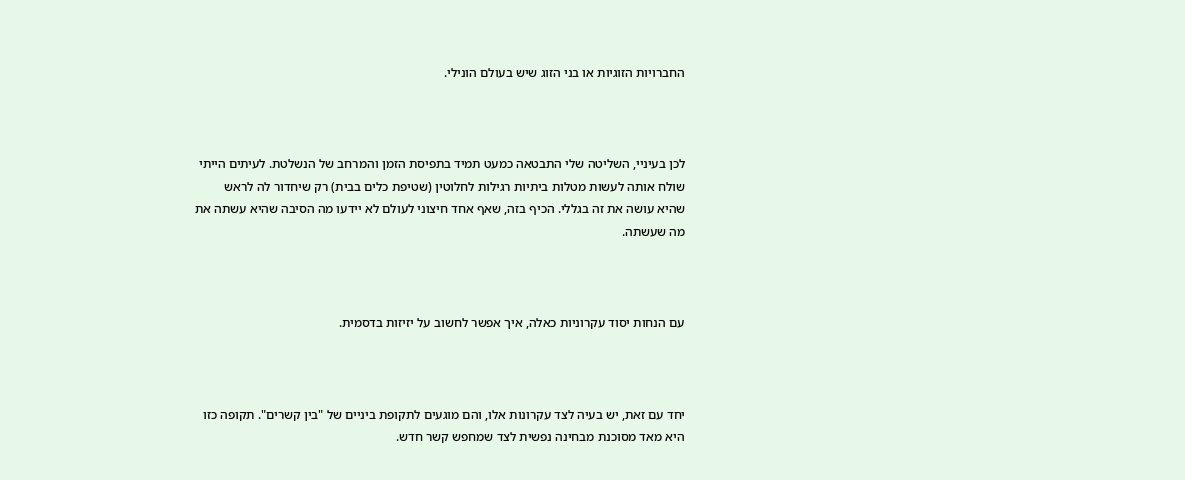החברויות הזוגיות או בני הזוג שיש בעולם הונילי.



לכן בעיניי, השליטה שלי התבטאה כמעט תמיד בתפיסת הזמן והמרחב של הנשלטת. לעיתים הייתי שולח אותה לעשות מטלות ביתיות רגילות לחלוטין (שטיפת כלים בבית) רק שיחדור לה לראש שהיא עושה את זה בגללי. הכיף בזה, שאף אחד חיצוני לעולם לא יידעו מה הסיבה שהיא עשתה את מה שעשתה.



עם הנחות יסוד עקרוניות כאלה, איך אפשר לחשוב על יזיזות בדסמית.



יחד עם זאת, יש בעיה לצד עקרונות אלו, והם מוגעים לתקופת ביניים של "בין קשרים". תקופה כזו היא מאד מסוכנת מבחינה נפשית לצד שמחפש קשר חדש.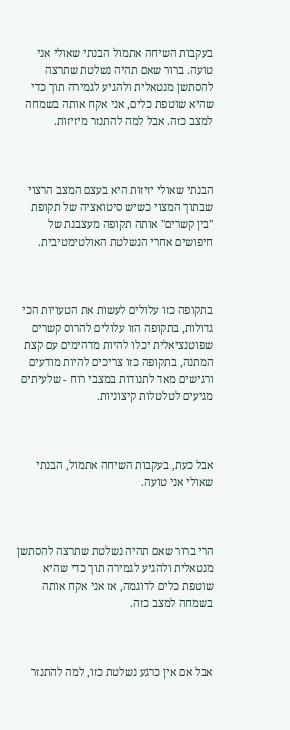בעקבות השיחה אתמול הבנתי שאולי אני טועה. ברור שאם תהיה נשלטת שתרצה להסתשן מנטאלית ולהגיע לגמירה תוך כדי שהיא שוטפת כלים, אני אקח אותה בשמחה למצב כזה. אבל למה להתנזר מיזיזות.



הבנתי שאולי יזיזות היא בעצם המצב הרצוי שבתוך המצוי כשיש סיטואציה של תקופת "בין קשרים" אותה תקופה מעצבנת של חיפושים אחרי הנשלטת האולטימטיבית.



בתקופה כזו עלולים לעשות את הטעויות הכי גדולות, בתקופה הזו עלולים להרוס קשרים שפוטנציאלית יכלו להיות מדהימים עם קצת המתנה, בתקופה כזו צריכים להיות מודעים ורגישים מאד לתנודות במצבי רוח - שלעיתים מגיעים לטלטלות קיצוניות.



אבל כעת, בעקבות השיחה אתמול, הבנתי שאולי אני טועה.



הרי ברור שאם תהיה נשלטת שתרצה להסתשן מנטאלית ולהגיע לגמירה תוך כדי שהיא שוטפת כלים לדוגמה, אז אני אקח אותה בשמחה למצב כזה.



אבל אם אין כרגע נשלטת כזו, למה להתנזר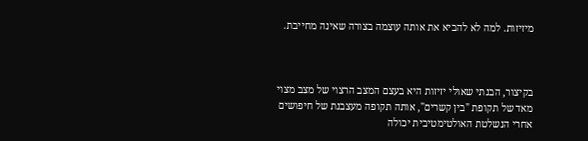מיזיזות. למה לא להביא את אותה עוצמה בצורה שאינה מחייבת.



בקיצור, הבנתי שאולי יזיזות היא בעצם המצב הרצוי של מצב מצוי מאד של תקופת "בין קשרים", אותה תקופה מעצבנת של חיפושים אחרי הנשלטת האולטימטיבית יכולה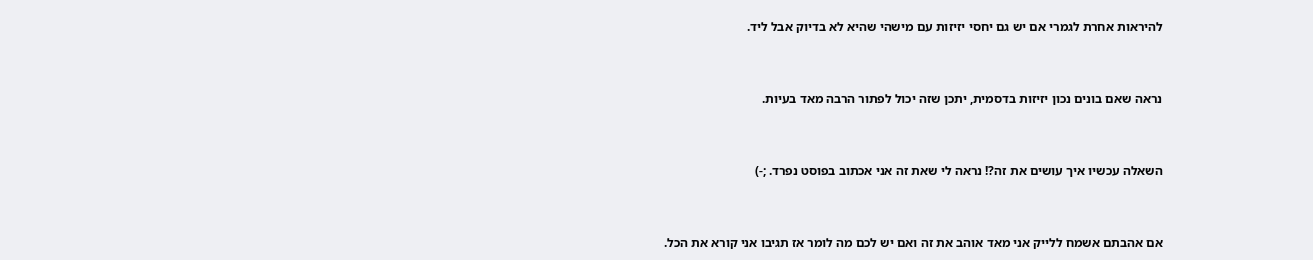להיראות אחרת לגמרי אם יש גם יחסי יזיזות עם מישהי שהיא לא בדיוק אבל ליד.



נראה שאם בונים נכון יזיזות בדסמית, יתכן שזה יכול לפתור הרבה מאד בעיות.



השאלה עכשיו איך עושים את זה?! נראה לי שאת זה אני אכתוב בפוסט נפרד. ;-)



אם אהבתם אשמח ללייק אני מאד אוהב את זה ואם יש לכם מה לומר אז תגיבו אני קורא את הכל.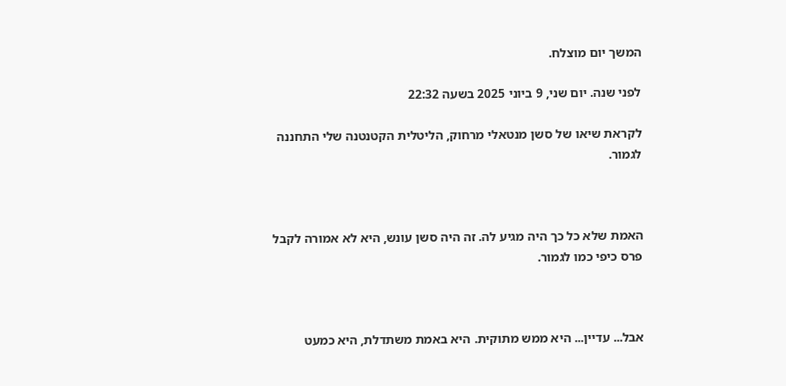המשך יום מוצלח.

לפני שנה. יום שני, 9 ביוני 2025 בשעה 22:32

לקראת שיאו של סשן מנטאלי מרחוק, הליטלית הקטנטנה שלי התחננה לגמור.



האמת שלא כל כך היה מגיע לה. זה היה סשן עונש, היא לא אמורה לקבל פרס כיפי כמו לגמור.



אבל... עדיין... היא ממש מתוקית. היא באמת משתדלת, היא כמעט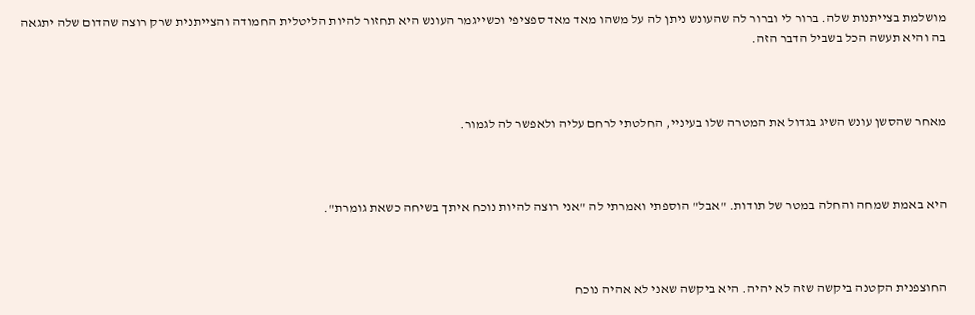מושלמת בצייתנות שלה. ברור לי וברור לה שהעונש ניתן לה על משהו מאד מאד ספציפי וכשייגמר העונש היא תחזור להיות הליטלית החמודה והצייתנית שרק רוצה שהדום שלה יתגאה בה והיא תעשה הכל בשביל הדבר הזה.



מאחר שהסשן עונש השיג בגדול את המטרה שלו בעיניי, החלטתי לרחם עליה ולאפשר לה לגמור.



היא באמת שמחה והחלה במטר של תודות. "אבל" הוספתי ואמרתי לה "אני רוצה להיות נוכח איתך בשיחה כשאת גומרת".



החוצפנית הקטנה ביקשה שזה לא יהיה. היא ביקשה שאני לא אהיה נוכח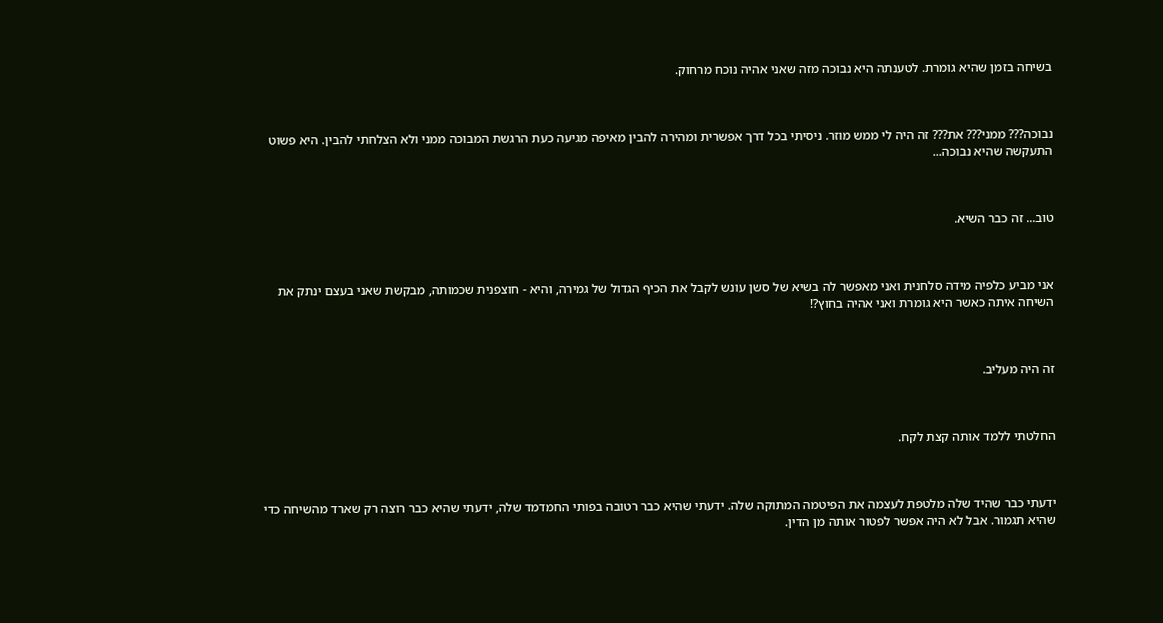בשיחה בזמן שהיא גומרת. לטענתה היא נבוכה מזה שאני אהיה נוכח מרחוק.



נבוכה??? ממני??? את??? זה היה לי ממש מוזר. ניסיתי בכל דרך אפשרית ומהירה להבין מאיפה מגיעה כעת הרגשת המבוכה ממני ולא הצלחתי להבין. היא פשוט התעקשה שהיא נבוכה...



טוב... זה כבר השיא.



אני מביע כלפיה מידה סלחנית ואני מאפשר לה בשיא של סשן עונש לקבל את הכיף הגדול של גמירה, והיא - חוצפנית שכמותה, מבקשת שאני בעצם ינתק את השיחה איתה כאשר היא גומרת ואני אהיה בחוץ?!



זה היה מעליב.



החלטתי ללמד אותה קצת לקח.



ידעתי כבר שהיד שלה מלטפת לעצמה את הפיטמה המתוקה שלה. ידעתי שהיא כבר רטובה בפותי החמדמד שלה, ידעתי שהיא כבר רוצה רק שארד מהשיחה כדי שהיא תגמור. אבל לא היה אפשר לפטור אותה מן הדין.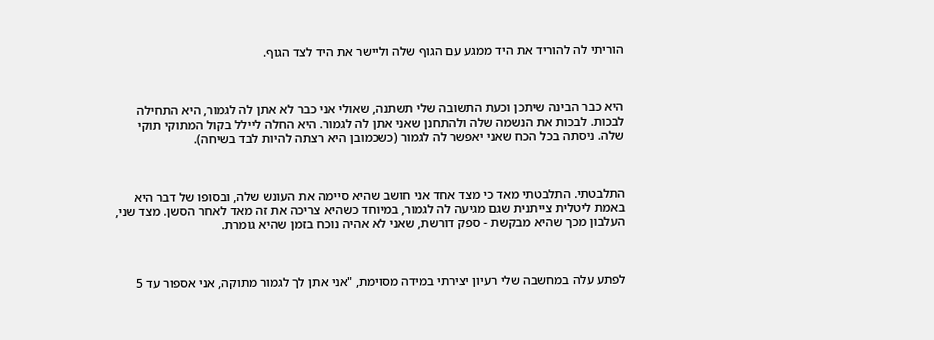הוריתי לה להוריד את היד ממגע עם הגוף שלה וליישר את היד לצד הגוף.



היא כבר הבינה שיתכן וכעת התשובה שלי תשתנה, שאולי אני כבר לא אתן לה לגמור, היא התחילה לבכות. לבכות את הנשמה שלה ולהתחנן שאני אתן לה לגמור. היא החלה ליילל בקול המתוקי תוקי שלה. ניסתה בכל הכח שאני יאפשר לה לגמור (כשכמובן היא רצתה להיות לבד בשיחה).



התלבטתי. התלבטתי מאד כי מצד אחד אני חושב שהיא סיימה את העונש שלה, ובסופו של דבר היא באמת ליטלית צייתנית שגם מגיעה לה לגמור, במיוחד כשהיא צריכה את זה מאד לאחר הסשן. מצד שני, העלבון מכך שהיא מבקשת - ספק דורשת, שאני לא אהיה נוכח בזמן שהיא גומרת.



לפתע עלה במחשבה שלי רעיון יצירתי במידה מסוימת, "אני אתן לך לגמור מתוקה, אני אספור עד 5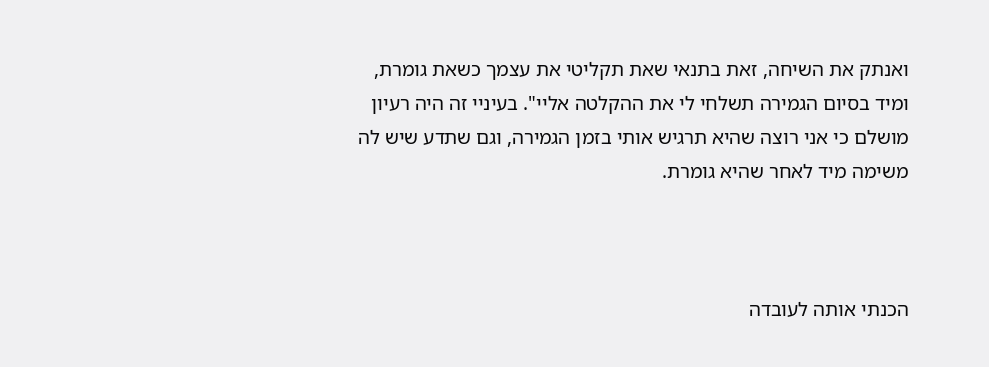ואנתק את השיחה, זאת בתנאי שאת תקליטי את עצמך כשאת גומרת, ומיד בסיום הגמירה תשלחי לי את ההקלטה אליי". בעיניי זה היה רעיון מושלם כי אני רוצה שהיא תרגיש אותי בזמן הגמירה, וגם שתדע שיש לה משימה מיד לאחר שהיא גומרת.



הכנתי אותה לעובדה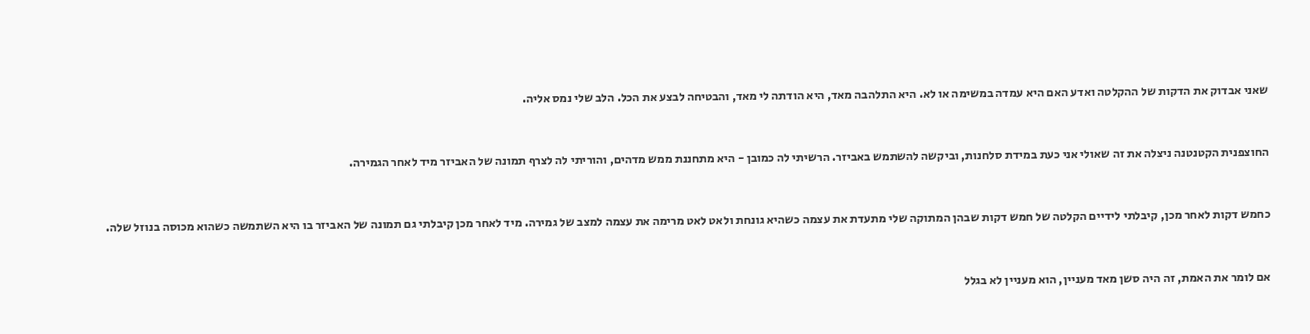שאני אבדוק את הדקות של ההקלטה ואדע האם היא עמדה במשימה או לא. היא התלהבה מאד, היא הודתה לי מאד, והבטיחה לבצע את הכל. הלב שלי נמס אליה.



החוצפנית הקטנטנה ניצלה את זה שאולי אני כעת במידת סלחנות, וביקשה להשתמש באביזר. הרשיתי לה כמובן - היא מתחננת ממש מדהים, והוריתי לה לצרף תמונה של האביזר מיד לאחר הגמירה.



כחמש דקות לאחר מכן, קיבלתי לידיים הקלטה של חמש דקות שבהן המתוקה שלי מתעדת את עצמה כשהיא גונחת ולאט לאט מרימה את עצמה למצב של גמירה. מיד לאחר מכן קיבלתי גם תמונה של האביזר בו היא השתמשה כשהוא מכוסה בנוזל שלה.



אם לומר את האמת, זה היה סשן מאד מעניין, הוא מעניין לא בגלל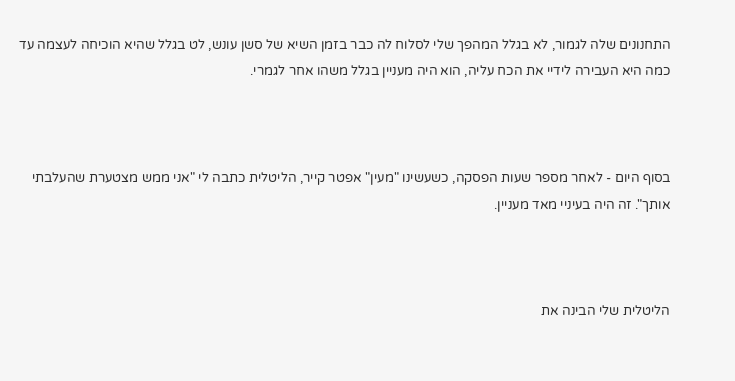התחנונים שלה לגמור, לא בגלל המהפך שלי לסלוח לה כבר בזמן השיא של סשן עונש, לט בגלל שהיא הוכיחה לעצמה עד כמה היא העבירה לידיי את הכח עליה, הוא היה מעניין בגלל משהו אחר לגמרי.



בסוף היום - לאחר מספר שעות הפסקה, כשעשינו "מעין" אפטר קייר, הליטלית כתבה לי "אני ממש מצטערת שהעלבתי אותך". זה היה בעיניי מאד מעניין.



הליטלית שלי הבינה את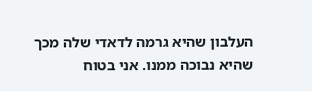העלבון שהיא גרמה לדאדי שלה מכך שהיא נבוכה ממנו. אני בטוח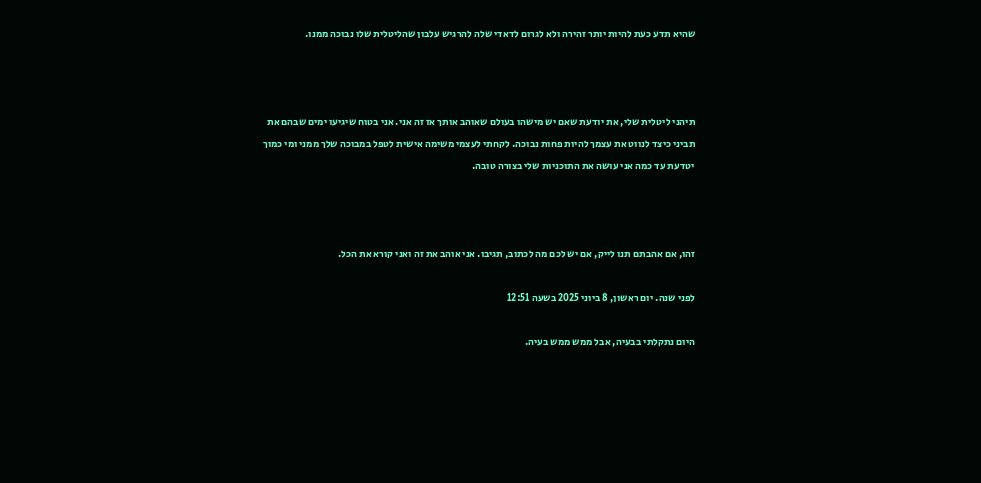שהיא תדע כעת להיות יותר זהירה ולא לגרום לדאדי שלה להרגיש עלבון שהליטלית שלו נבוכה ממנו.



תיהני ליטלית שלי, את יודעת שאם יש מישהו בעולם שאוהב אותך אז זה אני. אני בטוח שיגיעו ימים שבהם את תביני כיצד לנווט את עצמך להיות פחות נבוכה. לקחתי לעצמי משימה אישית לטפל במבוכה שלך ממני ומי כמוך יטדעת עד כמה אני עושה את התוכניות שלי בצורה טובה.



זהו, אם אהבתם תנו לייק, אם יש לכם מה לכתוב, תגיבו. אני אוהב את זה ואני קורא את הכל.

לפני שנה. יום ראשון, 8 ביוני 2025 בשעה 12:51

היום נתקלתי בבעיה, אבל ממש ממש בעיה.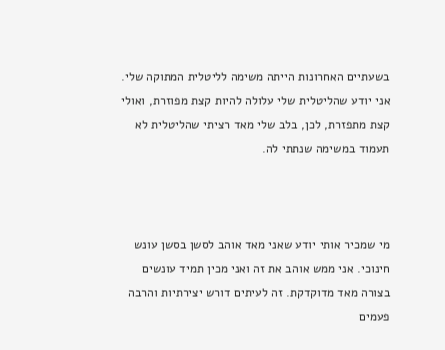בשעתיים האחרונות הייתה משימה לליטלית המתוקה שלי. אני יודע שהליטלית שלי עלולה להיות קצת מפוזרת, ואולי קצת מתפזרת, לכן, בלב שלי מאד רציתי שהליטלית לא תעמוד במשימה שנתתי לה.



מי שמכיר אותי יודע שאני מאד אוהב לסשן בסשן עונש חינוכי. אני ממש אוהב את זה ואני מכין תמיד עונשים בצורה מאד מדוקדקת. זה לעיתים דורש יצירתיות והרבה פעמים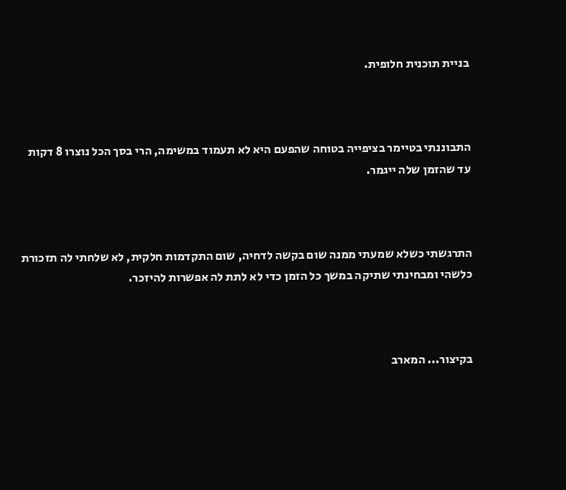בניית תוכנית חלופית.



התבוננתי בטיימר בציפייה בטוחה שהפעם היא לא תעמוד במשימה, הרי בסך הכל נוצרו 8 דקות עד שהזמן שלה ייגמר.



התרגשתי כשלא שמעתי ממנה שום בקשה לדחיה, שום התקדמות חלקית, לא שלחתי לה תזכורת כלשהי ומבחינתי שתיקה במשך כל הזמן כדי לא לתת לה אפשרות להיזכר.



בקיצור... המארב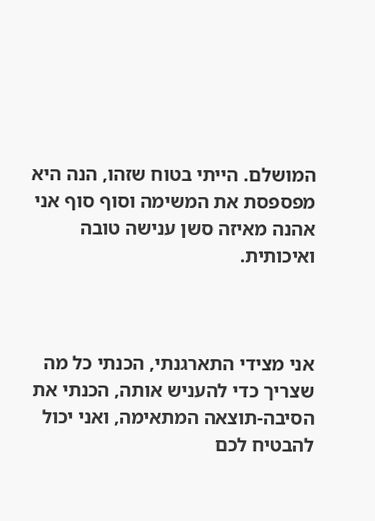המושלם. הייתי בטוח שזהו, הנה היא מפספסת את המשימה וסוף סוף אני אהנה מאיזה סשן ענישה טובה ואיכותית.



אני מצידי התארגנתי, הכנתי כל מה שצריך כדי להעניש אותה, הכנתי את הסיבה-תוצאה המתאימה, ואני יכול להבטיח לכם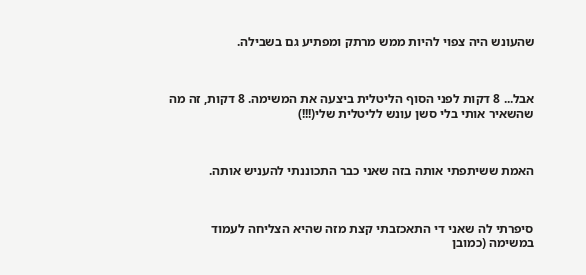שהעונש היה צפוי להיות ממש מרתק ומפתיע גם בשבילה.



אבל... 8 דקות לפני הסוף הליטלית ביצעה את המשימה. 8 דקות, זה מה שהשאיר אותי בלי סשן עונש לליטלית שלי(!!!)



האמת ששיתפתי אותה בזה שאני כבר התכוננתי להעניש אותה.



סיפרתי לה שאני די התאכזבתי קצת מזה שהיא הצליחה לעמוד במשימה (כמובן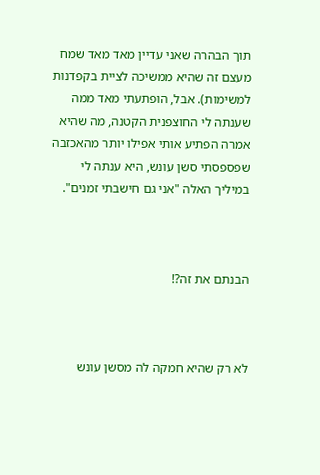תוך הבהרה שאני עדיין מאד מאד שמח מעצם זה שהיא ממשיכה לציית בקפדנות למשימות). אבל, הופתעתי מאד ממה שענתה לי החוצפנית הקטנה, מה שהיא אמרה הפתיע אותי אפילו יותר מהאכזבה שפספסתי סשן עונש, היא ענתה לי במיליך האלה "אני גם חישבתי זמנים".



הבנתם את זה?!



לא רק שהיא חמקה לה מסשן עונש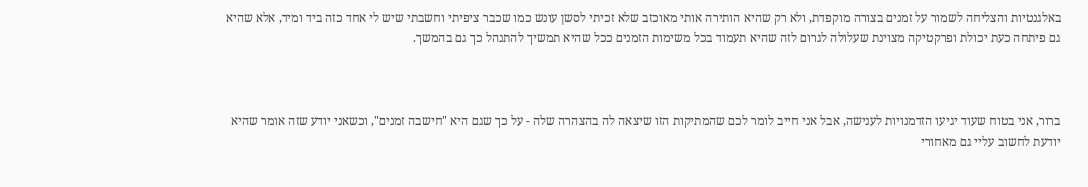באלגנטיות והצליחה לשמור על זמנים בצורה מוקפדת, ולא רק שהיא הותירה אותי מאוכזב שלא זכיתי לסשן עונש כמו שכבר ציפיתי וחשבתי שיש לי אחד כזה ביד ומיד, אלא שהיא גם פיתחה כעת יכולת ופרקטיקה מצוינת שעלולה לגרום לזה שהיא תעמוד בכל משימות הזמנים ככל שהיא תמשיך להתנהל כך גם בהמשך.



ברור, אני בטוח שעוד יגיעו הזדמנויות לענישה, אבל אני חייב לומר לכם שהמתיקות הזו שיצאה לה בהצהרה שלה - על כך שגם היא "חישבה זמנים", וכשאני יודע שזה אומר שהיא יודעת לחשוב עליי גם מאחורי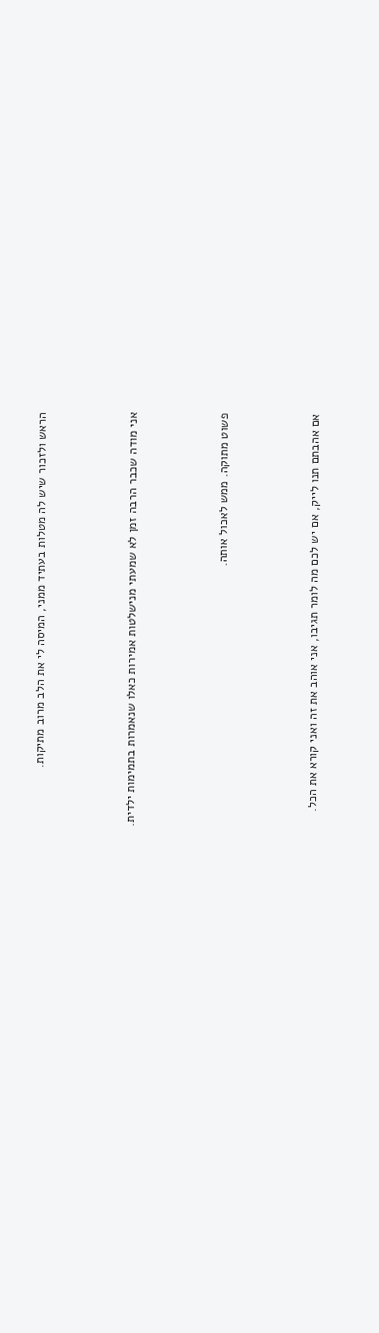הראש ולזכור שיש לה מטלות בעתיד ממני, המיסה לי את הלב מרוב מתיקות.



אני מודה שכבר הרבה זמן לא שמעתי מנישלטות אמירות כאלו שנאמרות בתמימות ילדית.



פשוט מתוקה. ממש לאכול אותה.



אם אהבתם תנו לייק, אם יש לכם מה לומר תגיבו, אני אוהב את זה ואני קורא את הכל.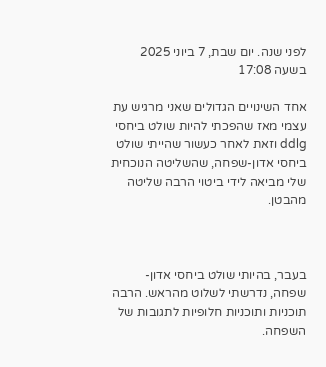לפני שנה. יום שבת, 7 ביוני 2025 בשעה 17:08

אחד השינויים הגדולים שאני מרגיש עת עצמי מאז שהפכתי להיות שולט ביחסי ddlg וזאת לאחר כעשור שהייתי שולט ביחסי אדון-שפחה, שהשליטה הנוכחית שלי מביאה לידי ביטוי הרבה שליטה מהבטן.



בעבר, בהיותי שולט ביחסי אדון-שפחה, נדרשתי לשלוט מהראש. הרבה תוכניות ותוכניות חלופיות לתגובות של השפחה.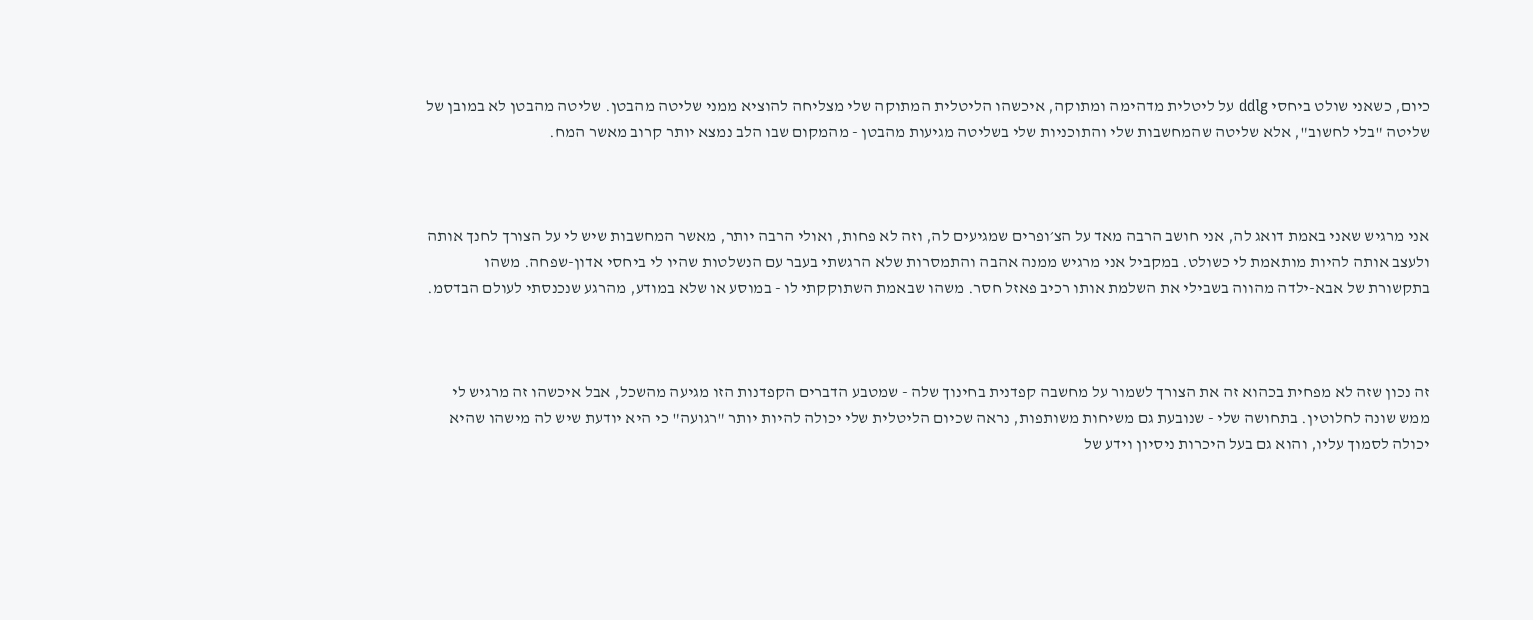כיום, כשאני שולט ביחסי ddlg על ליטלית מדהימה ומתוקה, איכשהו הליטלית המתוקה שלי מצליחה להוציא ממני שליטה מהבטן. שליטה מהבטן לא במובן של שליטה "בלי לחשוב", אלא שליטה שהמחשבות שלי והתוכניות שלי בשליטה מגיעות מהבטן - מהמקום שבו הלב נמצא יותר קרוב מאשר המח.



אני מרגיש שאני באמת דואג לה, אני חושב הרבה מאד על הצ׳ופרים שמגיעים לה, וזה לא פחות, ואולי הרבה יותר, מאשר המחשבות שיש לי על הצורך לחנך אותה ולעצב אותה להיות מותאמת לי כשולט. במקביל אני מרגיש ממנה אהבה והתמסרות שלא הרגשתי בעבר עם הנשלטות שהיו לי ביחסי אדון-שפחה. משהו בתקשורת של אבא-ילדה מהווה בשבילי את השלמת אותו רכיב פאזל חסר. משהו שבאמת השתוקקתי לו - במוסע או שלא במודע, מהרגע שנכנסתי לעולם הבדסמ.



זה נכון שזה לא מפחית בכהוא זה את הצורך לשמור על מחשבה קפדנית בחינוך שלה - שמטבע הדברים הקפדנות הזו מגיעה מהשכל, אבל איכשהו זה מרגיש לי ממש שונה לחלוטין. בתחושה שלי - שנובעת גם משיחות משותפות, נראה שכיום הליטלית שלי יכולה להיות יותר "רגועה" כי היא יודעת שיש לה מישהו שהיא יכולה לסמוך עליו, והוא גם בעל היכרות ניסיון וידע של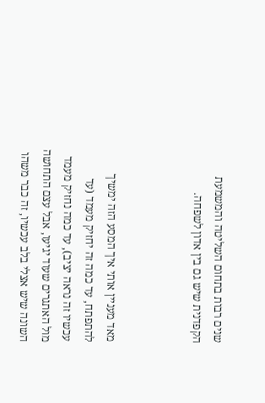שנים רבות בתחום השליטה והמשמעת הקפדנית שיש גם בין אדון לשפחה.



מאד מעניין אותי איך המסע הזה ימשיך להתפתח, עד כמה זה יחזיק מעמד (עד עכשיו זה נראה יציב), עד כמה נחזיק מעמד מול האתגרים שעוד יגיעו, אבל עצם התחושה השונה שיש אצלי בלב עכשיו, זה כבר משהו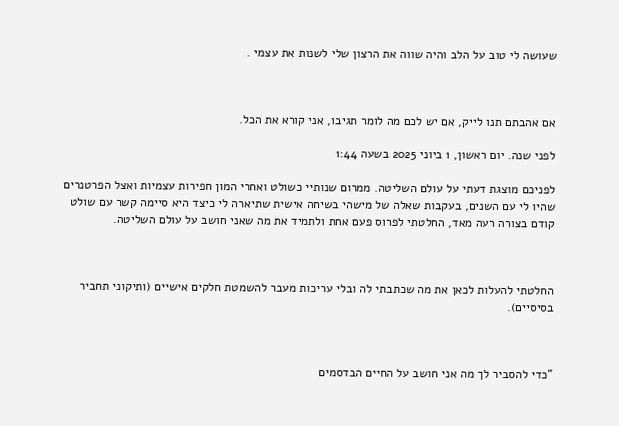שעושה לי טוב על הלב והיה שווה את הרצון שלי לשנות את עצמי .



אם אהבתם תנו לייק, אם יש לכם מה לומר תגיבו, אני קורא את הכל.

לפני שנה. יום ראשון, 1 ביוני 2025 בשעה 1:44

לפניכם מוצגת דעתי על עולם השליטה. ממרום שנותיי כשולט ואחרי המון חפירות עצמיות ואצל הפרטנרים שהיו לי עם השנים, בעקבות שאלה של מישהי בשיחה אישית שתיארה לי כיצד היא סיימה קשר עם שולט קודם בצורה רעה מאד, החלטתי לפרוס פעם אחת ולתמיד את מה שאני חושב על עולם השליטה.



החלטתי להעלות לכאן את מה שכתבתי לה ובלי עריכות מעבר להשמטת חלקים אישיים (ותיקוני תחביר בסיסיים).



"כדי להסביר לך מה אני חושב על החיים הבדסמים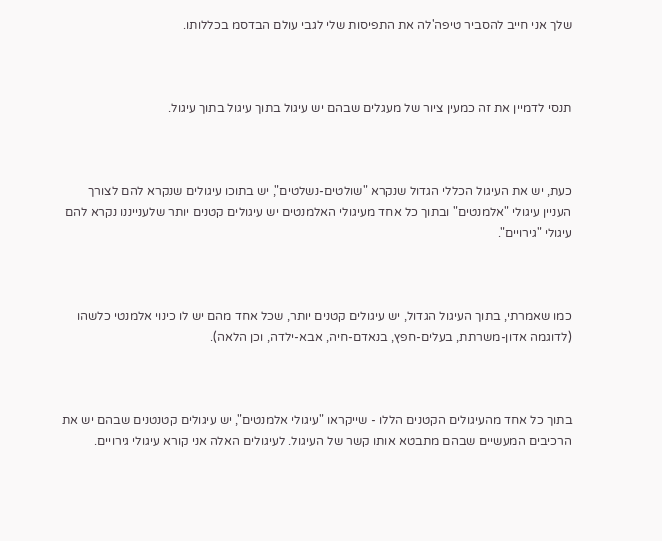שלך אני חייב להסביר טיפה'לה את התפיסות שלי לגבי עולם הבדסמ בכללותו.



תנסי לדמיין את זה כמעין ציור של מעגלים שבהם יש עיגול בתוך עיגול בתוך עיגול.



כעת, יש את העיגול הכללי הגדול שנקרא "שולטים-נשלטים", יש בתוכו עיגולים שנקרא להם לצורך העניין עיגולי "אלמנטים" ובתוך כל אחד מעיגולי האלמנטים יש עיגולים קטנים יותר שלענייננו נקרא להם עיגולי "גירויים".



כמו שאמרתי, בתוך העיגול הגדול, יש עיגולים קטנים יותר, שכל אחד מהם יש לו כינוי אלמנטי כלשהו (לדוגמה אדון-משרתת, בעלים-חפץ, בנאדם-חיה, אבא-ילדה, וכן הלאה).



בתוך כל אחד מהעיגולים הקטנים הללו - שייקראו "עיגולי אלמנטים", יש עיגולים קטנטנים שבהם יש את הרכיבים המעשיים שבהם מתבטא אותו קשר של העיגול. לעיגולים האלה אני קורא עיגולי גירויים.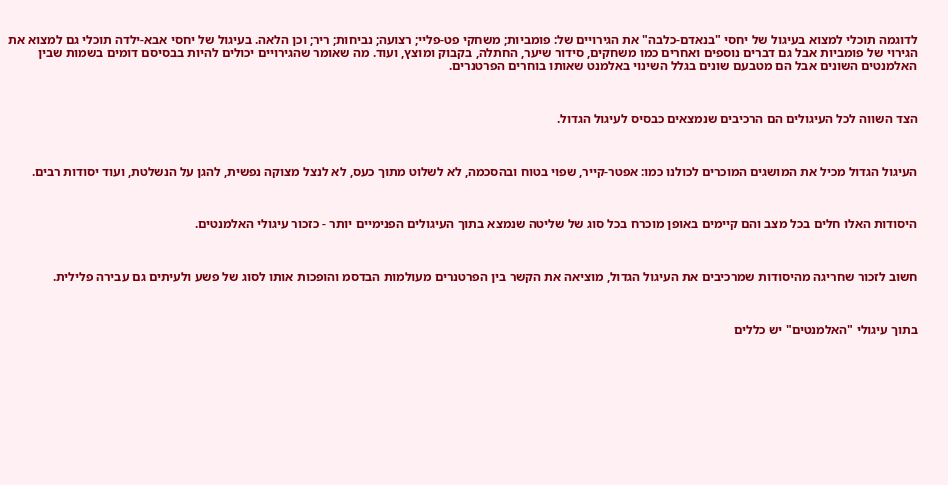לדוגמה תוכלי למצוא בעיגול של יחסי "בנאדם-כלבה" את הגירויים של: פומביות; משחקי פט-פליי; רצועה; נביחות; ריר; וכן הלאה. בעיגול של יחסי אבא-ילדה תוכלי גם למצוא את הגירוי של פומביות אבל גם דברים נוספים ואחרים כמו משחקים, סידור שיער, החתלה, בקבוק ומוצץ, ועוד. מה שאומר שהגירויים יכולים להיות בבסיסם דומים בשמות שבין האלמנטים השונים אבל הם מטבעם שונים בגלל השינוי באלמנט שאותו בוחרים הפרטנרים.



הצד השווה לכל העיגולים הם הרכיבים שנמצאים כבסיס לעיגול הגדול.



העיגול הגדול מכיל את המושגים המוכרים לכולנו כמו: אפטר-קייר, שפוי בטוח ובהסכמה, לא לשלוט מתוך כעס, לא לנצל מצוקה נפשית, להגן על הנשלטת, ועוד יסודות רבים.



היסודות האלו חלים בכל מצב והם קיימים באופן מוכרח בכל סוג של שליטה שנמצא בתוך העיגולים הפנימיים יותר - כזכור עיגולי האלמנטים.



חשוב לזכור שחריגה מהיסודות שמרכיבים את העיגול הגדול, מוציאה את הקשר בין הפרטנרים מעולמות הבדסמ והופכות אותו לסוג של פשע ולעיתים גם עבירה פלילית.



בתוך עיגולי "האלמנטים" יש כללים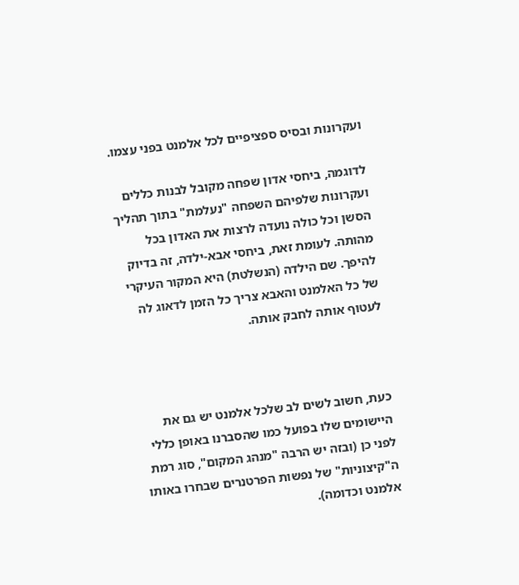ועקרונות ובסיס ספציפיים לכל אלמנט בפני עצמו.

לדוגמה, ביחסי אדון שפחה מקובל לבנות כללים ועקרונות שלפיהם השפחה "נעלמת" בתוך תהליך הסשן וכל כולה נועדה לרצות את האדון בכל מהותה. לעומת זאת, ביחסי אבא-ילדה, זה בדיוק להיפך. שם הילדה (הנשלטת) היא המקור העיקרי של כל האלמנט והאבא צריך כל הזמן לדאוג לה לעטוף אותה לחבק אותה.



כעת, חשוב לשים לב שלכל אלמנט יש גם את היישומים שלו בפועל כמו שהסברנו באופן כללי לפני כן (ובזה יש הרבה "מנהג המקום", סוג רמת ה"קיצוניות" של נפשות הפרטנרים שבחרו באותו אלמנט וכדומה).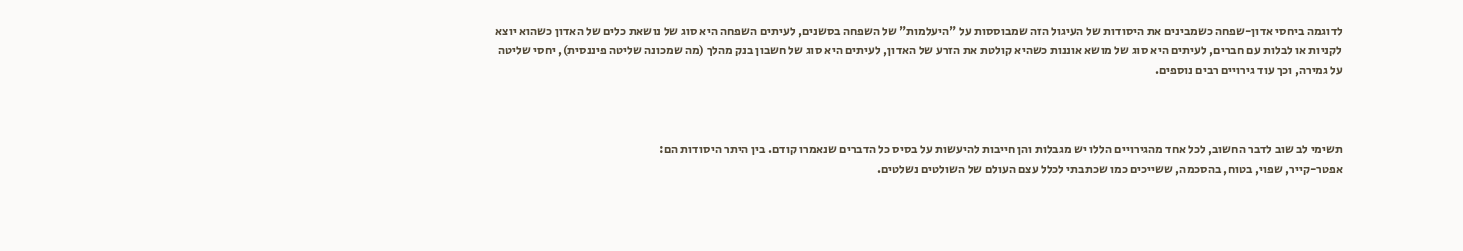לדוגמה ביחסי אדון-שפחה כשמבינים את היסודות של העיגול הזה שמבוססות על "היעלמות" של השפחה בסשנים, לעיתים השפחה היא סוג של נושאת כלים של האדון כשהוא יוצא לקניות או לבלות עם חברים, לעיתים היא סוג של מושא אוננות כשהיא קולטת את הזרע של האדון, לעיתים היא סוג של חשבון בנק מהלך (מה שמכונה שליטה פיננסית), יחסי שליטה על גמירה, וכך עוד גירויים רבים נוספים.



תשימי לב שוב לדבר החשוב, לכל אחד מהגירויים הללו יש מגבלות והן חייבות להיעשות על בסיס כל הדברים שנאמרו קודם. בין היתר היסודות הם:
אפטר-קייר, שפוי, בטוח, בהסכמה, ששייכים כמו שכתבתי לכלל עצם העולם של השולטים נשלטים.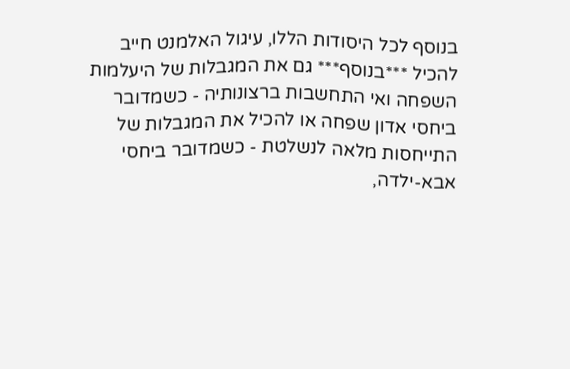בנוסף לכל היסודות הללו, עיגול האלמנט חייב להכיל ***בנוסף*** גם את המגבלות של היעלמות השפחה ואי התחשבות ברצונותיה - כשמדובר ביחסי אדון שפחה או להכיל את המגבלות של התייחסות מלאה לנשלטת - כשמדובר ביחסי אבא-ילדה,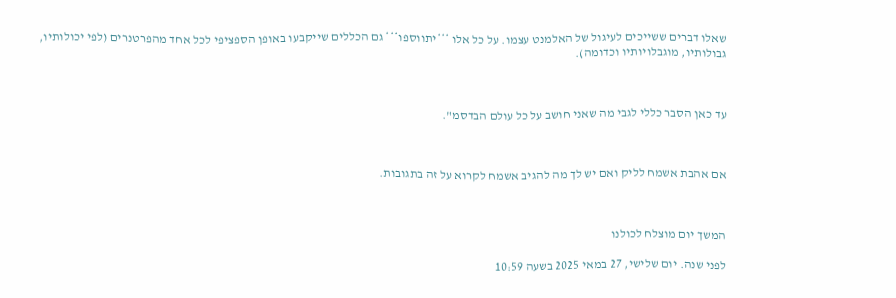שאלו דברים ששייכים לעיגול של האלמנט עצמו. על כל אלו ***יתווספו*** גם הכללים שייקבעו באופן הספציפי לכל אחד מהפרטנרים (לפי יכולותיו, גבולותיו, מוגבלויותיו וכדומה).



עד כאן הסבר כללי לגבי מה שאני חושב על כל עולם הבדסמ".



אם אהבת אשמח לליק ואם יש לך מה להגיב אשמח לקרוא על זה בתגובות.



המשך יום מוצלח לכולנו

לפני שנה. יום שלישי, 27 במאי 2025 בשעה 10:59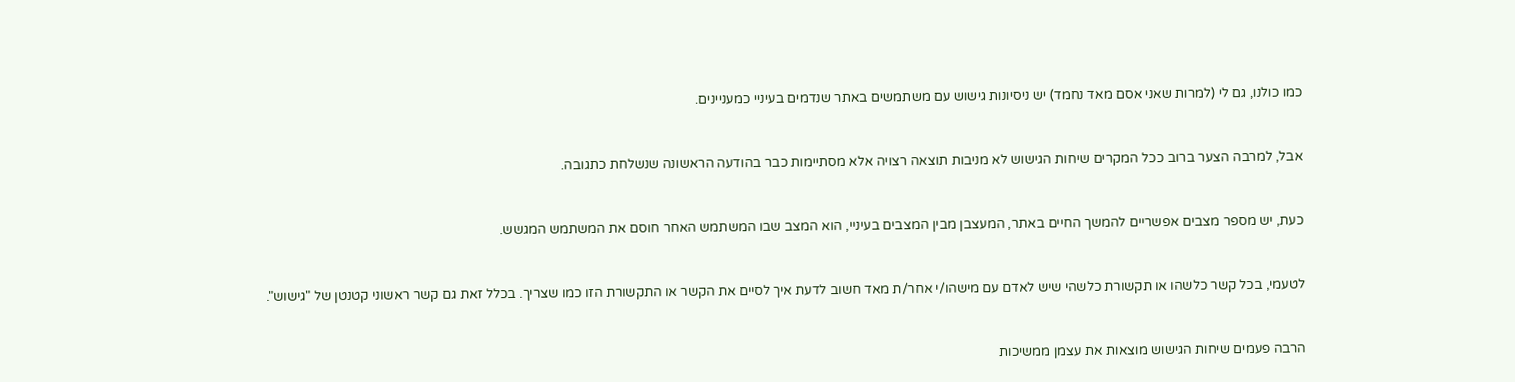כמו כולנו, גם לי (למרות שאני אסם מאד נחמד) יש ניסיונות גישוש עם משתמשים באתר שנדמים בעיניי כמעניינים.



אבל, למרבה הצער ברוב ככל המקרים שיחות הגישוש לא מניבות תוצאה רצויה אלא מסתיימות כבר בהודעה הראשונה שנשלחת כתגובה.



כעת, יש מספר מצבים אפשריים להמשך החיים באתר, המעצבן מבין המצבים בעיניי, הוא המצב שבו המשתמש האחר חוסם את המשתמש המגשש.



לטעמי, בכל קשר כלשהו או תקשורת כלשהי שיש לאדם עם מישהו/י אחר/ת מאד חשוב לדעת איך לסיים את הקשר או התקשורת הזו כמו שצריך. בכלל זאת גם קשר ראשוני קטנטן של "גישוש".



הרבה פעמים שיחות הגישוש מוצאות את עצמן ממשיכות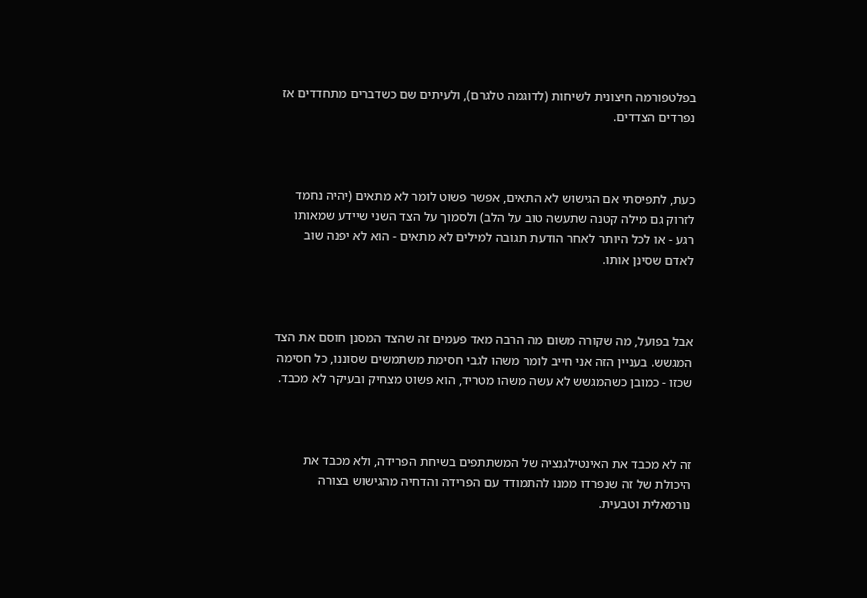בפלטפורמה חיצונית לשיחות (לדוגמה טלגרם), ולעיתים שם כשדברים מתחדדים אז נפרדים הצדדים.



כעת, לתפיסתי אם הגישוש לא התאים, אפשר פשוט לומר לא מתאים (יהיה נחמד לזרוק גם מילה קטנה שתעשה טוב על הלב) ולסמוך על הצד השני שיידע שמאותו רגע - או לכל היותר לאחר הודעת תגובה למילים לא מתאים - הוא לא יפנה שוב לאדם שסינן אותו.



אבל בפועל, מה שקורה משום מה הרבה מאד פעמים זה שהצד המסנן חוסם את הצד המגשש. בעניין הזה אני חייב לומר משהו לגבי חסימת משתמשים שסוננו, כל חסימה שכזו - כמובן כשהמגשש לא עשה משהו מטריד, הוא פשוט מצחיק ובעיקר לא מכבד.



זה לא מכבד את האינטילגנציה של המשתתפים בשיחת הפרידה, ולא מכבד את היכולת של זה שנפרדו ממנו להתמודד עם הפרידה והדחיה מהגישוש בצורה נורמאלית וטבעית.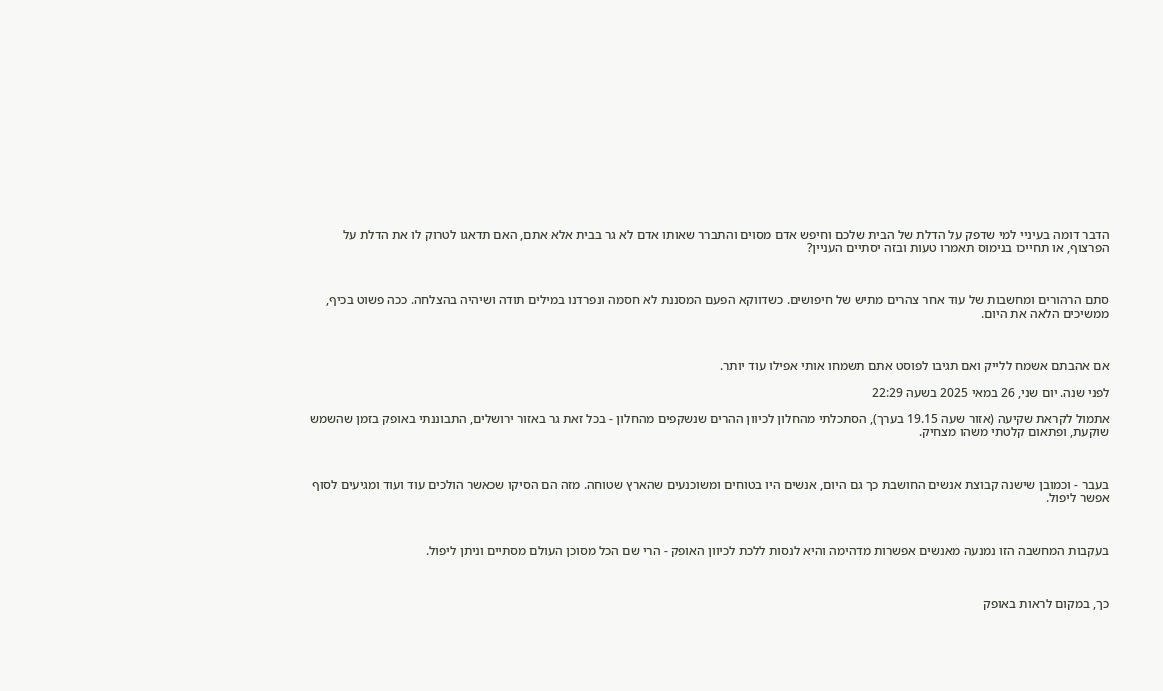הדבר דומה בעיניי למי שדפק על הדלת של הבית שלכם וחיפש אדם מסוים והתברר שאותו אדם לא גר בבית אלא אתם, האם תדאגו לטרוק לו את הדלת על הפרצוף, או תחייכו בנימוס תאמרו טעות ובזה יסתיים העניין?



סתם הרהורים ומחשבות של עוד אחר צהרים מתיש של חיפושים. כשדווקא הפעם המסננת לא חסמה ונפרדנו במילים תודה ושיהיה בהצלחה. ככה פשוט בכיף, ממשיכים הלאה את היום.



אם אהבתם אשמח ללייק ואם תגיבו לפוסט אתם תשמחו אותי אפילו עוד יותר.

לפני שנה. יום שני, 26 במאי 2025 בשעה 22:29

אתמול לקראת שקיעה (אזור שעה 19.15 בערך), הסתכלתי מהחלון לכיוון ההרים שנשקפים מהחלון - בכל זאת גר באזור ירושלים, התבוננתי באופק בזמן שהשמש שוקעת, ופתאום קלטתי משהו מצחיק.



בעבר - וכמובן שישנה קבוצת אנשים החושבת כך גם היום, אנשים היו בטוחים ומשוכנעים שהארץ שטוחה. מזה הם הסיקו שכאשר הולכים עוד ועוד ומגיעים לסוף אפשר ליפול.



בעקבות המחשבה הזו נמנעה מאנשים אפשרות מדהימה והיא לנסות ללכת לכיוון האופק - הרי שם הכל מסוכן העולם מסתיים וניתן ליפול.



כך, במקום לראות באופק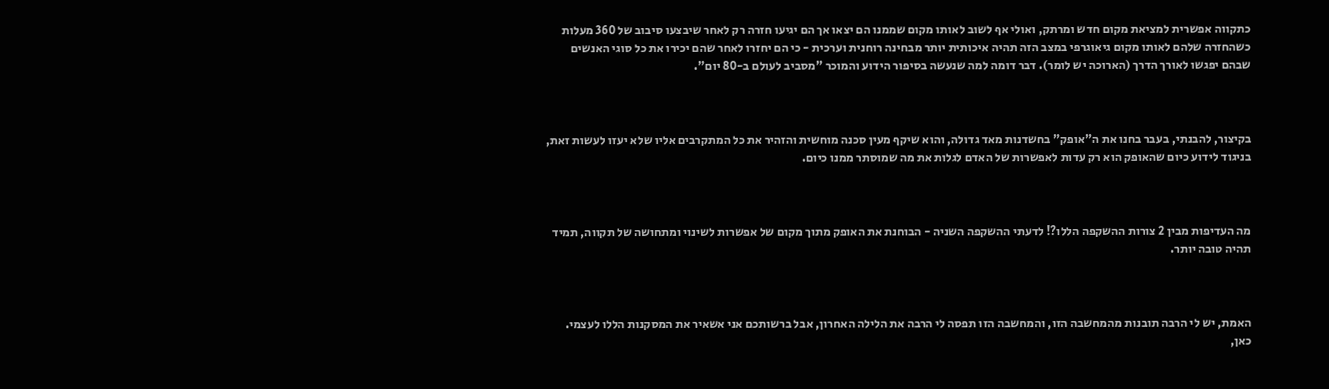כתקווה אפשרית למציאת מקום חדש ומרתק, ואולי אף לשוב לאותו מקום שממנו הם יצאו אך הם יגיעו חזרה רק לאחר שיבצעו סיבוב של 360 מעלות כשהחזרה שלהם לאותו מקום גיאוגרפי במצב הזה תהיה איכותית יותר מבחינה רוחנית וערכית - כי הם יחזרו לאחר שהם יכירו את כל סוגי האנשים שבהם יפגשו לאורך הדרך (הארוכה יש לומר). דבר דומה למה שנעשה בסיפור הידוע והמוכר "מסביב לעולם ב-80 יום".



בקיצור, להבנתי, בעבר בחנו את ה"אופק" בחשדנות מאד גדולה, והוא שיקף מעין סכנה מוחשית והזהיר את כל המתקרבים אליו שלא יעזו לעשות זאת, בניגוד לידוע כיום שהאופק הוא רק עדות לאפשרות של האדם לגלות את מה שמוסתר ממנו כיום.



מה העדיפות מבין 2 צורות ההשקפה הללו?! לדעתי ההשקפה השניה - הבוחנת את האופק מתוך מקום של אפשרות לשינוי ומתחושה של תקווה, תמיד תהיה טובה יותר.



האמת, יש לי הרבה תובנות מהמחשבה הזו, והמחשבה הזו תפסה לי הרבה את הלילה האחרון, אבל ברשותכם אני אשאיר את המסקנות הללו לעצמי. כאן,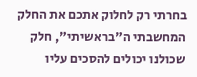בחרתי רק לחלוק אתכם את החלק המחשבתי ה"בראשיתי", חלק שכולנו יכולים להסכים עליו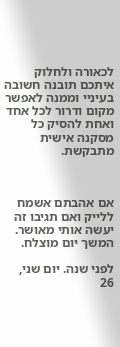לכאורה ולחלוק איתכם תובנה חשובה בעיניי וממנה לאפשר מקום ודרור לכל אחד ואחת להסיק כל מסקנה אישית מתבקשת.



אם אהבתם אשמח ללייק ואם תגיבו זה יעשה אותי מאושר. המשך יום מוצלח.

לפני שנה. יום שני, 26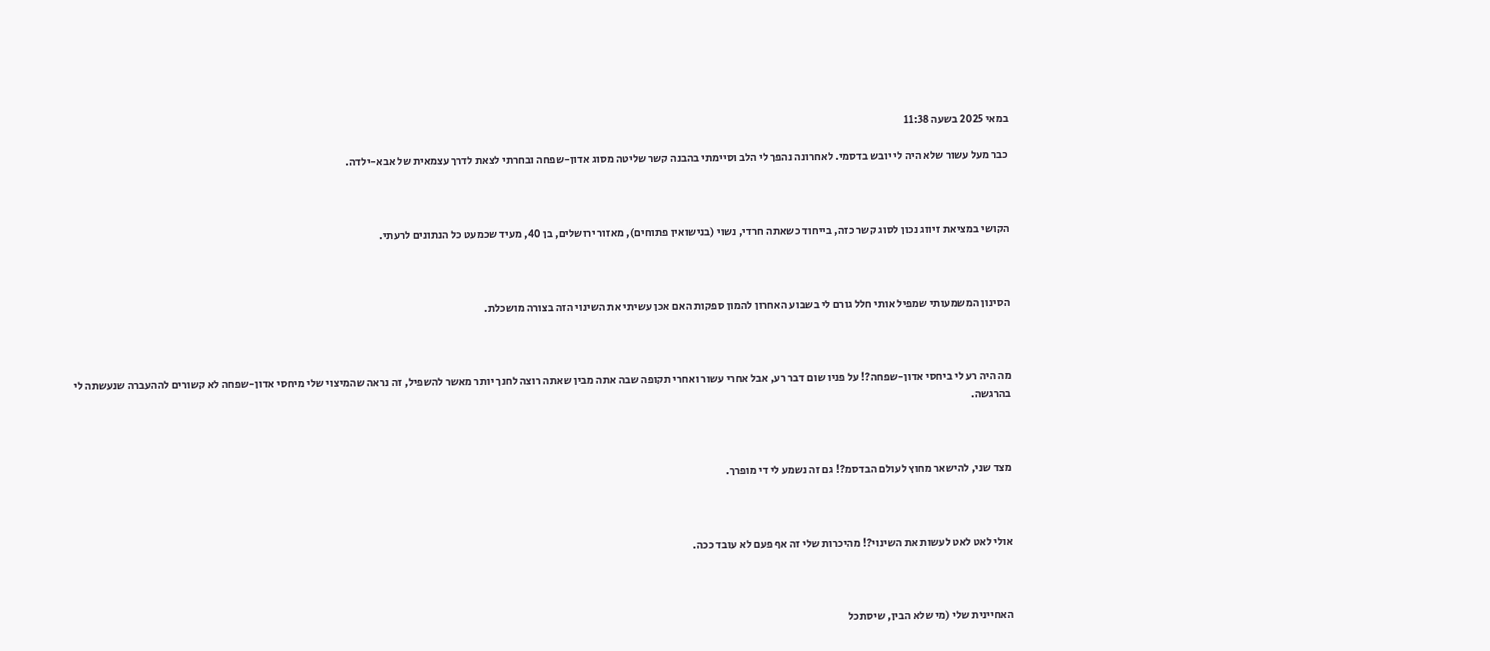במאי 2025 בשעה 11:38

כבר מעל עשור שלא היה לי יובש בדסמי. לאחרונה נהפך לי הלב וסיימתי בהבנה קשר שליטה מסוג אדון-שפחה ובחרתי לצאת לדרך עצמאית של אבא-ילדה.



הקושי במציאת זיווג נכון לסוג קשר כזה, בייחוד כשאתה חרדי, נשוי (בנישואין פתוחים), מאזור ירושלים, בן 40, מעיד שכמעט כל הנתונים לרעתי.



הסינון המשמעותי שמפיל אותי חלל גורם לי בשבוע האחרון להמון ספקות האם אכן עשיתי את השינוי הזה בצורה מושכלת.



מה היה רע לי ביחסי אדון-שפחה?! על פניו שום דבר רע, אבל אחרי עשור ואחרי תקופה שבה אתה מבין שאתה רוצה לחנך יותר מאשר להשפיל, זה נראה שהמיצוי שלי מיחסי אדון-שפחה לא קשורים לההעברה שנעשתה לי בהרגשה.



מצד שני, להישאר מחוץ לעולם הבדסמ?! גם זה נשמע לי די מופרך.



אולי לאט לאט לעשות את השינוי?! מהיכרות שלי זה אף פעם לא עובד ככה.



האחיינית שלי (מי שלא הבין, שיסתכל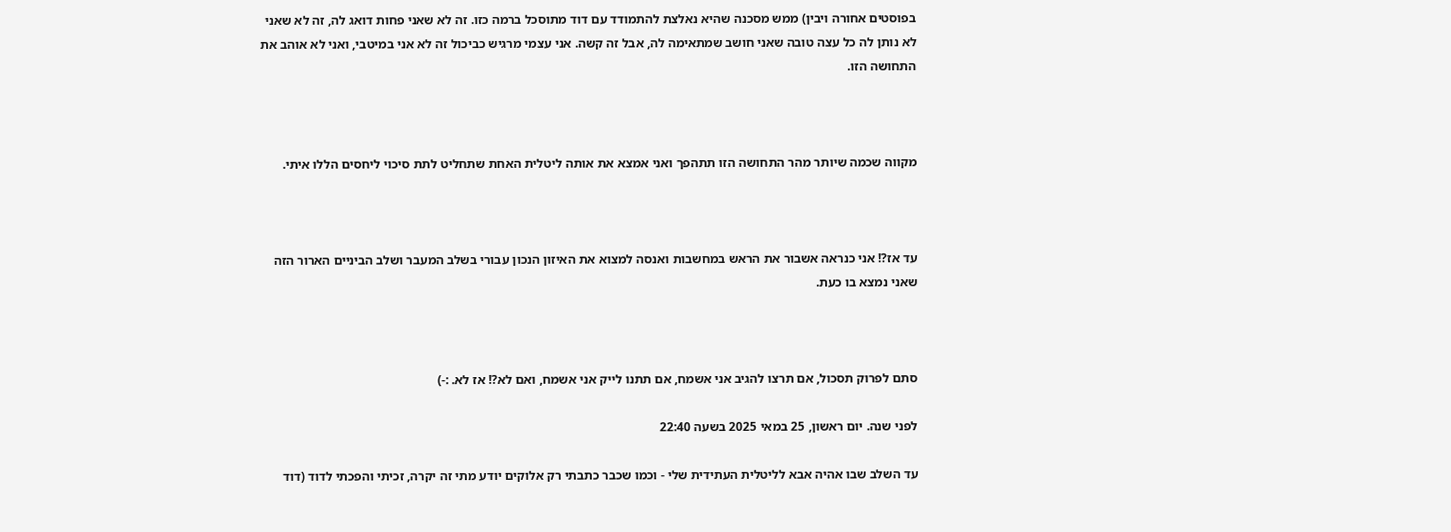בפוסטים אחורה ויבין) ממש מסכנה שהיא נאלצת להתמודד עם דוד מתוסכל ברמה כזו. זה לא שאני פחות דואג לה, זה לא שאני לא נותן לה כל עצה טובה שאני חושב שמתאימה לה, אבל זה קשה. אני עצמי מרגיש כביכול זה לא אני במיטבי, ואני לא אוהב את התחושה הזו.



מקווה שכמה שיותר מהר התחושה הזו תתהפך ואני אמצא את אותה ליטלית האחת שתחליט לתת סיכוי ליחסים הללו איתי.



עד אז?! אני כנראה אשבור את הראש במחשבות ואנסה למצוא את האיזון הנכון עבורי בשלב המעבר ושלב הביניים הארור הזה שאני נמצא בו כעת.



סתם לפרוק תסכול, אם תרצו להגיב אני אשמח, אם תתנו לייק אני אשמח, ואם לא?! אז לא. :-)

לפני שנה. יום ראשון, 25 במאי 2025 בשעה 22:40

עד השלב שבו אהיה אבא לליטלית העתידית שלי - וכמו שכבר כתבתי רק אלוקים יודע מתי זה יקרה, זכיתי והפכתי לדוד (דוד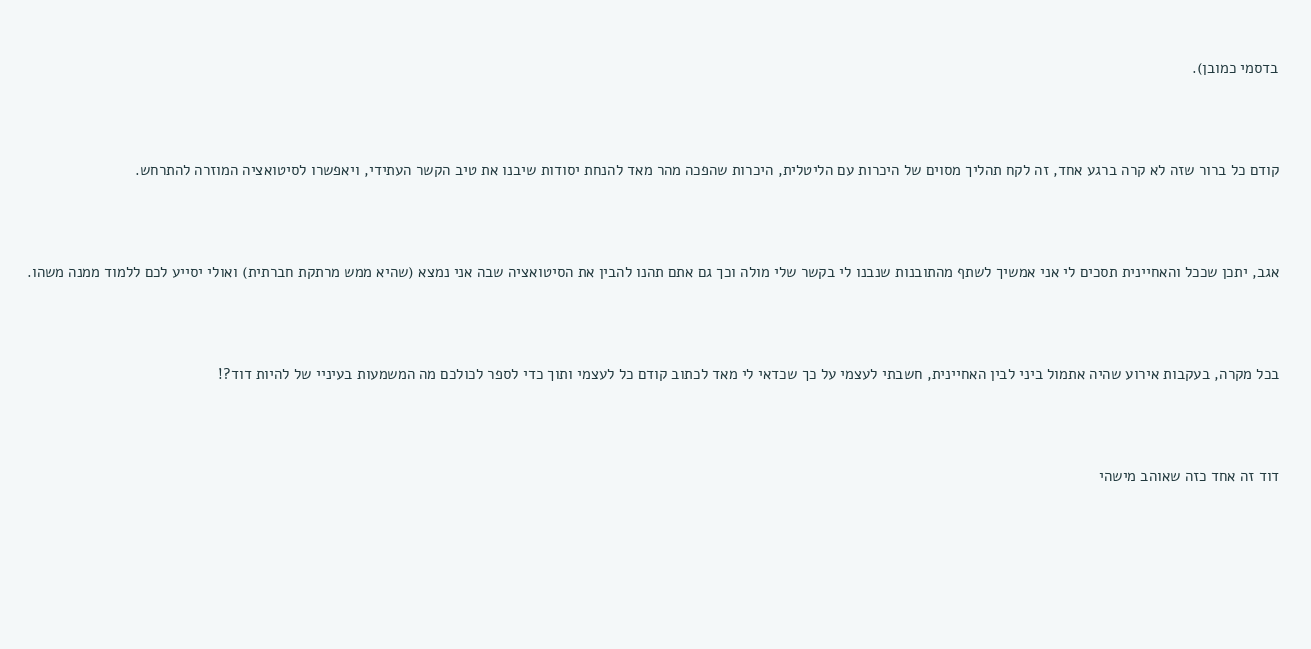בדסמי כמובן).



קודם כל ברור שזה לא קרה ברגע אחד, זה לקח תהליך מסוים של היכרות עם הליטלית, היכרות שהפכה מהר מאד להנחת יסודות שיבנו את טיב הקשר העתידי, ויאפשרו לסיטואציה המוזרה להתרחש.



אגב, יתכן שככל והאחיינית תסכים לי אני אמשיך לשתף מהתובנות שנבנו לי בקשר שלי מולה וכך גם אתם תהנו להבין את הסיטואציה שבה אני נמצא (שהיא ממש מרתקת חברתית) ואולי יסייע לכם ללמוד ממנה משהו.



בכל מקרה, בעקבות אירוע שהיה אתמול ביני לבין האחיינית, חשבתי לעצמי על כך שכדאי לי מאד לכתוב קודם כל לעצמי ותוך כדי לספר לכולכם מה המשמעות בעיניי של להיות דוד?!



דוד זה אחד כזה שאוהב מישהי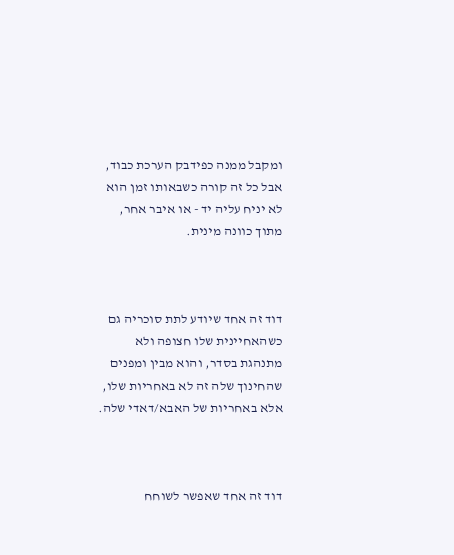ומקבל ממנה כפידבק הערכת כבוד, אבל כל זה קורה כשבאותו זמן הוא לא יניח עליה יד - או איבר אחר, מתוך כוונה מינית.



דוד זה אחד שיודע לתת סוכריה גם כשהאחיינית שלו חצופה ולא מתנהגת בסדר, והוא מבין ומפנים שהחינוך שלה זה לא באחריות שלו, אלא באחריות של האבא/דאדי שלה.



דוד זה אחד שאפשר לשוחח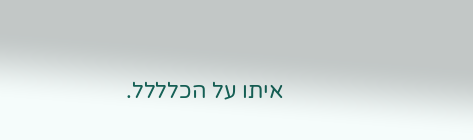איתו על הכלללל.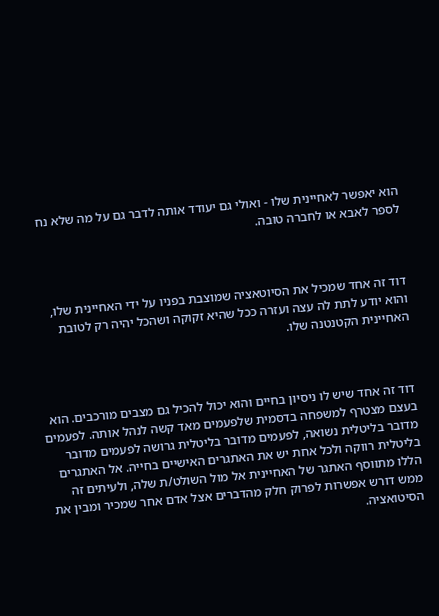הוא יאפשר לאחיינית שלו - ואולי גם יעודד אותה לדבר גם על מה שלא נח לספר לאבא או לחברה טובה.



דוד זה אחד שמכיל את הסיוטאציה שמוצבת בפניו על ידי האחיינית שלו, והוא יודע לתת לה עצה ועזרה ככל שהיא זקוקה ושהכל יהיה רק לטובת האחיינית הקטנטנה שלו.



דוד זה אחד שיש לו ניסיון בחיים והוא יכול להכיל גם מצבים מורכבים. הוא בעצם מצטרף למשפחה בדסמית שלפעמים מאד קשה לנהל אותה. לפעמים מדובר בליטלית נשואה, לפעמים מדובר בליטלית גרושה לפעמים מדובר בליטלית רווקה ולכל אחת יש את האתגרים האישיים בחייה. אל האתגרים הללו מתווסף האתגר של האחיינית אל מול השולט/ת שלה, ולעיתים זה ממש דורש אפשרות לפרוק חלק מהדברים אצל אדם אחר שמכיר ומבין את הסיטואציה.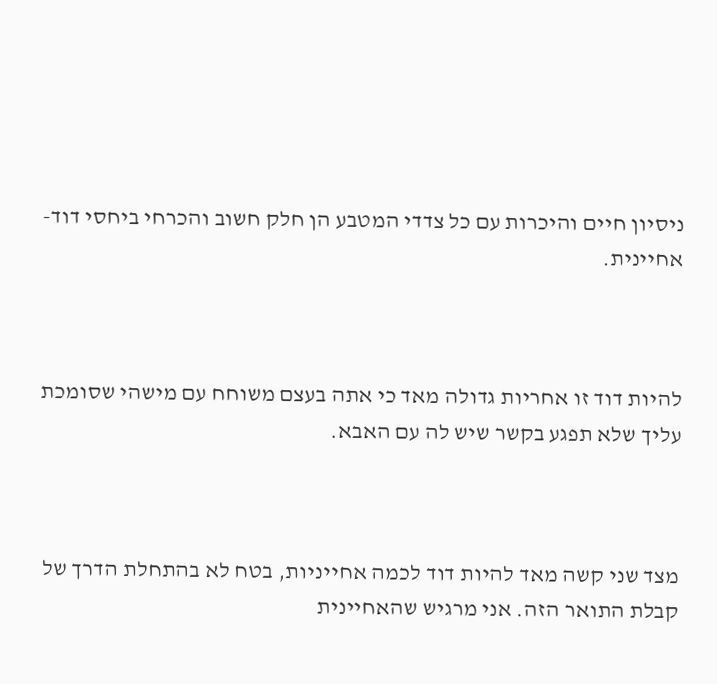ניסיון חיים והיכרות עם כל צדדי המטבע הן חלק חשוב והכרחי ביחסי דוד-אחיינית.



להיות דוד זו אחריות גדולה מאד כי אתה בעצם משוחח עם מישהי שסומכת עליך שלא תפגע בקשר שיש לה עם האבא.



מצד שני קשה מאד להיות דוד לכמה אחייניות, בטח לא בהתחלת הדרך של קבלת התואר הזה. אני מרגיש שהאחיינית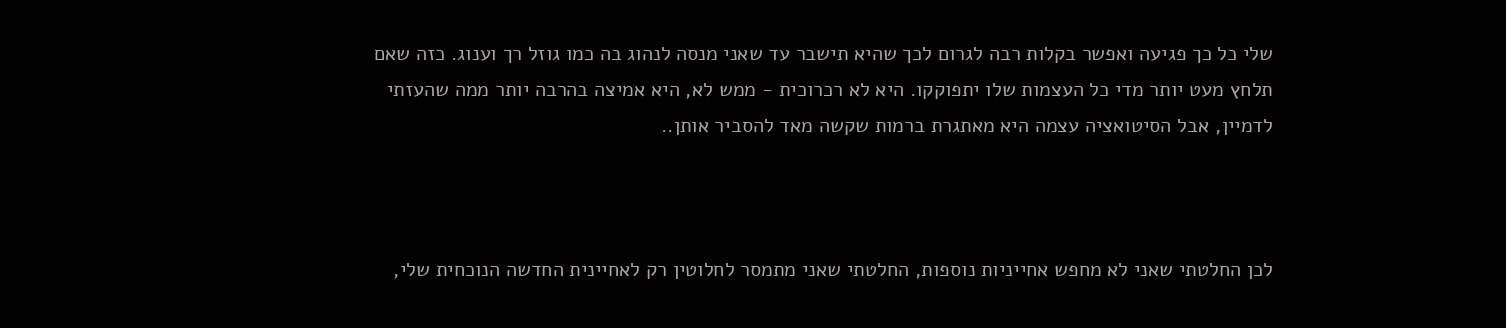שלי כל כך פגיעה ואפשר בקלות רבה לגרום לכך שהיא תישבר עד שאני מנסה לנהוג בה כמו גוזל רך וענוג. כזה שאם תלחץ מעט יותר מדי כל העצמות שלו יתפוקקו. היא לא רכרוכית - ממש לא, היא אמיצה בהרבה יותר ממה שהעזתי לדמיין, אבל הסיטואציה עצמה היא מאתגרת ברמות שקשה מאד להסביר אותן..



לכן החלטתי שאני לא מחפש אחייניות נוספות, החלטתי שאני מתמסר לחלוטין רק לאחיינית החדשה הנוכחית שלי,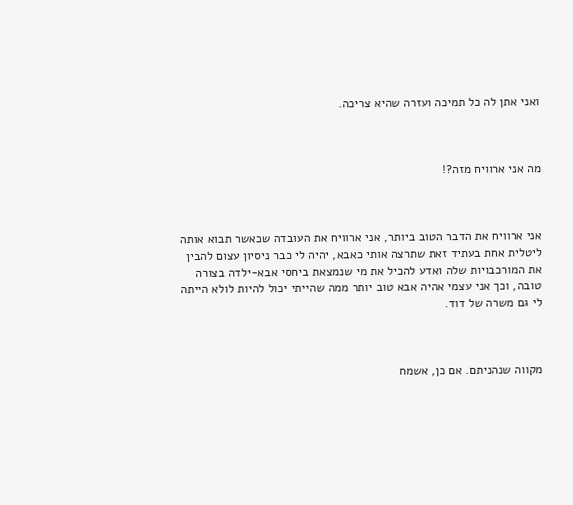ואני אתן לה כל תמיכה ועזרה שהיא צריכה.



מה אני ארוויח מזה?!



אני ארוויח את הדבר הטוב ביותר, אני ארוויח את העובדה שכאשר תבוא אותה ליטלית אחת בעתיד זאת שתרצה אותי כאבא, יהיה לי כבר ניסיון עצום להבין את המורכבויות שלה ואדע להכיל את מי שנמצאת ביחסי אבא-ילדה בצורה טובה, וכך אני עצמי אהיה אבא טוב יותר ממה שהייתי יכול להיות לולא הייתה לי גם משרה של דוד.



מקווה שנהניתם. אם כן, אשמח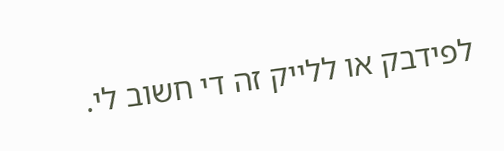לפידבק או ללייק זה די חשוב לי.